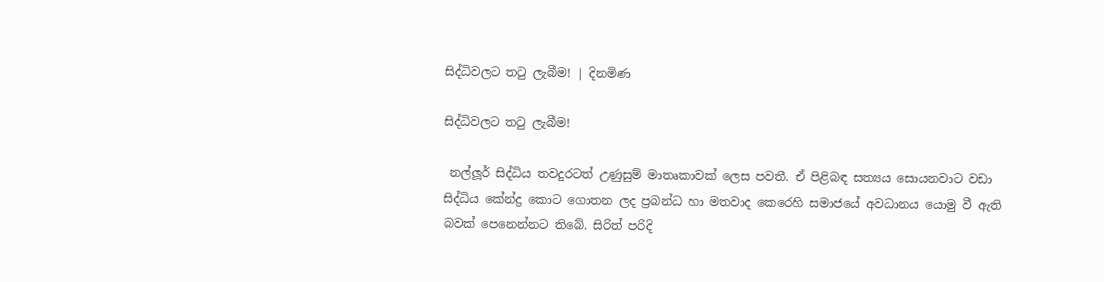සිද්ධිවලට තටු ලැබීම! | දිනමිණ

සිද්ධිවලට තටු ලැබීම!

 නල්ලූර් සිද්ධිය තවදුරටත් උණුසුම් මාතෘකාවක් ලෙස පවතී. ඒ පිළිබඳ සත්‍යය සොයනවාට වඩා සිද්ධිය කේන්ද්‍ර කොට ගොතන ලද ප්‍රබන්ධ හා මතවාද කෙරෙහි සමාජයේ අවධානය යොමු වී ඇති බවක් පෙනෙන්නට තිබේ. සිරිත් පරිදි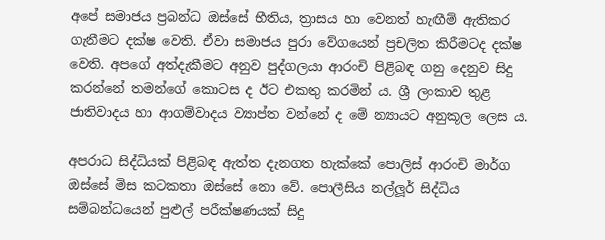අපේ සමාජය ප්‍රබන්ධ ඔස්සේ භීතිය, ත්‍රාසය හා වෙනත් හැඟීම් ඇතිකර ගැනීමට දක්ෂ වෙති. ඒවා සමාජය පුරා වේගයෙන් ප්‍රචලිත කිරීමටද දක්ෂ වෙති. අපගේ අත්දැකීමට අනුව පුද්ගලයා ආරංචි පිළිබඳ ගනු දෙනුව සිදු කරන්නේ තමන්ගේ කොටස ද ඊට එකතු කරමින් ය. ශ්‍රී ලංකාව තුළ ජාතිවාදය හා ආගම්වාදය ව්‍යාප්ත වන්නේ ද මේ න්‍යායට අනුකූල ලෙස ය.

අපරාධ සිද්ධියක් පිළිබඳ ඇත්ත දැනගත හැක්කේ පොලිස් ආරංචි මාර්ග ඔස්සේ මිස කටකතා ඔස්සේ නො වේ. පොලීසිය නල්ලූර් සිද්ධිය සම්බන්ධයෙන් පුළුල් පරීක්ෂණයක් සිදු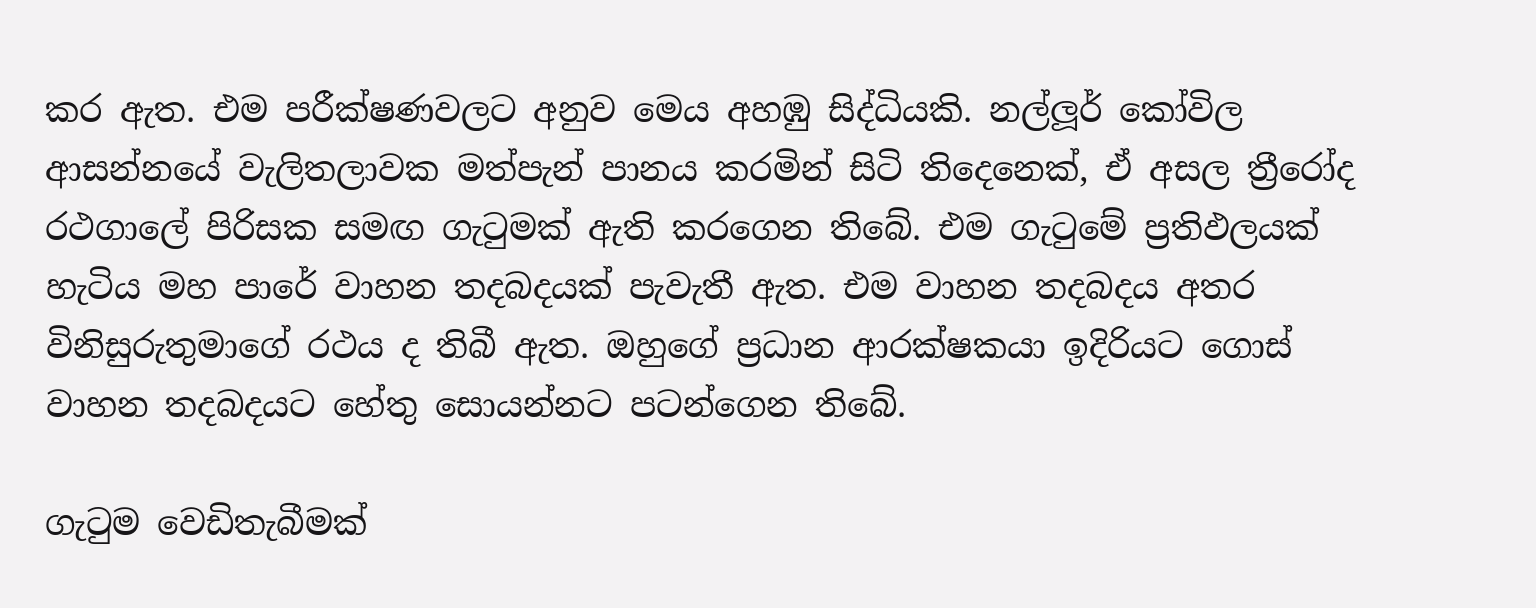කර ඇත. එම පරීක්ෂණවලට අනුව මෙය අහඹු සිද්ධියකි. නල්ලූර් කෝවිල ආසන්නයේ වැලිතලාවක මත්පැන් පානය කරමින් සිටි තිදෙනෙක්, ඒ අසල ත්‍රීරෝද රථගාලේ පිරිසක සමඟ ගැටුමක් ඇති කරගෙන තිබේ. එම ගැටුමේ ප්‍රතිඵලයක් හැටිය මහ පාරේ වාහන තදබදයක් පැවැතී ඇත. එම වාහන තදබදය අතර විනිසුරුතුමාගේ රථය ද තිබී ඇත. ඔහුගේ ප්‍රධාන ආරක්ෂකයා ඉදිරියට ගොස් වාහන තදබදයට හේතු සොයන්නට පටන්ගෙන තිබේ.

ගැටුම වෙඩිතැබීමක්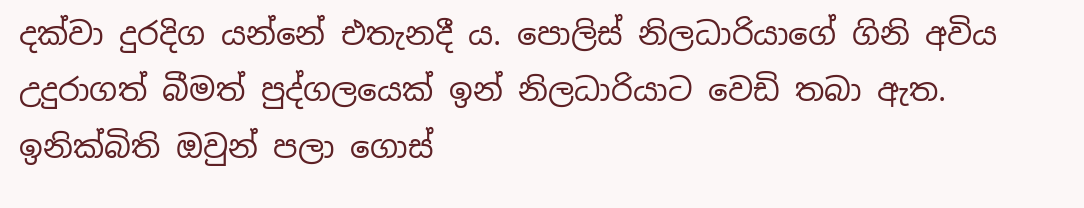දක්වා දුරදිග යන්නේ එතැනදී ය. පොලිස් නිලධාරියාගේ ගිනි අවිය උදුරාගත් බීමත් පුද්ගලයෙක් ඉන් නිලධාරියාට වෙඩි තබා ඇත. ඉනික්බිති ඔවුන් පලා ගොස්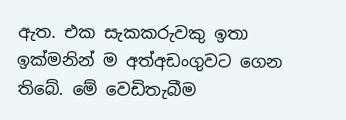ඇත. එක සැකකරුවකු ඉතා ඉක්මනින් ම අත්අඩංගුවට ගෙන තිබේ. මේ වෙඩිතැබීම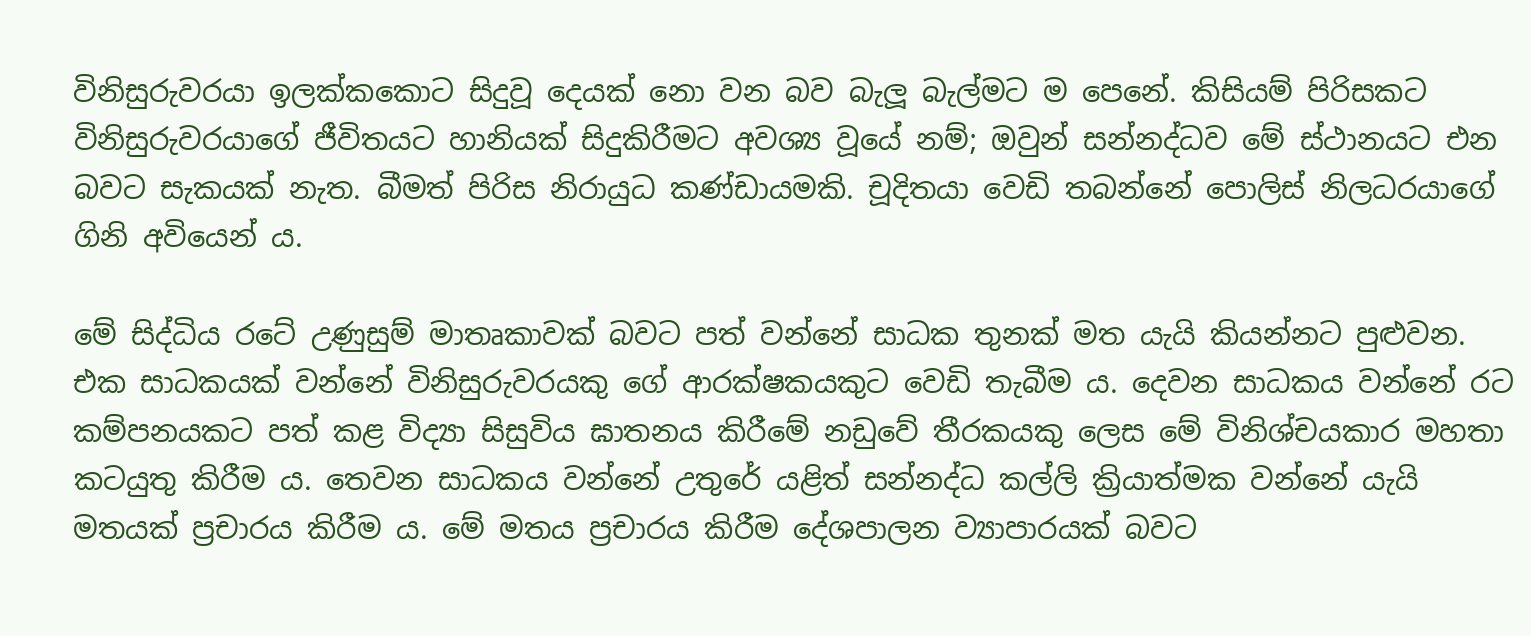විනිසුරුවරයා ඉලක්කකොට සිදුවූ දෙයක් නො වන බව බැලූ බැල්මට ම පෙනේ. කිසියම් පිරිසකට විනිසුරුවරයාගේ ජීවිතයට හානියක් සිදුකිරීමට අවශ්‍ය වූයේ නම්; ඔවුන් සන්නද්ධව මේ ස්ථානයට එන බවට සැකයක් නැත. බීමත් පිරිස නිරායුධ කණ්ඩායමකි. චූදිතයා වෙඩි තබන්නේ පොලිස් නිලධරයාගේ ගිනි අවියෙන් ය.

මේ සිද්ධිය රටේ උණුසුම් මාතෘකාවක් බවට පත් වන්නේ සාධක තුනක් මත යැයි කියන්නට පුළුවන. එක සාධකයක් වන්නේ විනිසුරුවරයකු ගේ ආරක්ෂකයකුට වෙඩි තැබීම ය. දෙවන සාධකය වන්නේ රට කම්පනයකට පත් කළ විද්‍යා සිසුවිය ඝාතනය කිරීමේ නඩුවේ තීරකයකු ලෙස මේ විනිශ්චයකාර මහතා කටයුතු කිරීම ය. තෙවන සාධකය වන්නේ උතුරේ යළිත් සන්නද්ධ කල්ලි ක්‍රියාත්මක වන්නේ යැයි මතයක් ප්‍රචාරය කිරීම ය. මේ මතය ප්‍රචාරය කිරීම දේශපාලන ව්‍යාපාරයක් බවට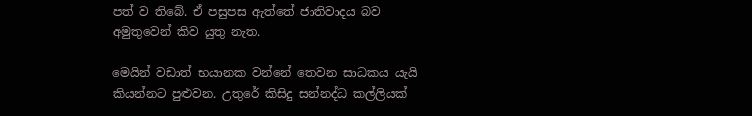පත් ව තිබේ. ඒ පසුපස ඇත්තේ ජාතිවාදය බව අමුතුවෙන් කිව යුතු නැත.

මෙයින් වඩාත් භයානක වන්නේ තෙවන සාධකය යැයි කියන්නට පුළුවන. උතුරේ කිසිදු සන්නද්ධ කල්ලියක්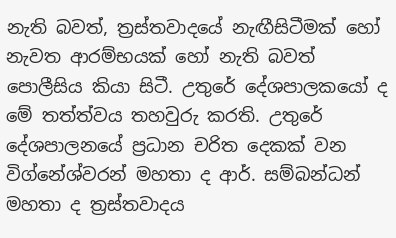නැති බවත්, ත්‍රස්තවාදයේ නැඟීසිටීමක් හෝ නැවත ආරම්භයක් හෝ නැති බවත් පොලීසිය කියා සිටී. උතුරේ දේශපාලකයෝ ද මේ තත්ත්වය තහවුරු කරති. උතුරේ දේශපාලනයේ ප්‍රධාන චරිත දෙකක් වන විග්නේශ්වරන් මහතා ද ආර්. සම්බන්ධන් මහතා ද ත්‍රස්තවාදය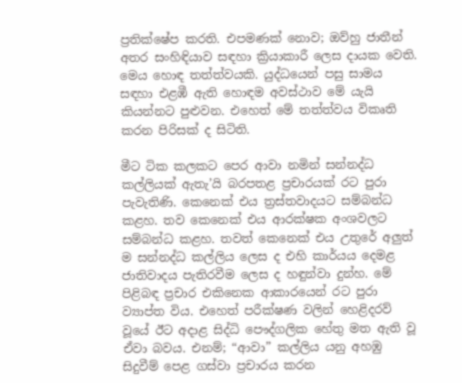ප්‍රතික්ෂේප කරති. එපමණක් නොව; ඔව්හු ජාතීන් අතර සංහිඳියාව සඳහා ක්‍රියාකාරී ලෙස දායක වෙති. මෙය හොඳ තත්ත්වයකි. යුද්ධයෙන් පසු සාමය සඳහා එළඹී ඇති හොඳම අවස්ථාව මේ යැයි කියන්නට පුළුවන. එහෙත් මේ තත්ත්වය විකෘති කරන පිරිසක් ද සිටිති.

මීට ටික කලකට පෙර ආවා නමින් සන්නද්ධ කල්ලියක් ඇතැ’යි බරපතළ ප්‍රචාරයක් රට පුරා පැවැතිණි. කෙනෙක් එය ත්‍රස්තවාදයට සම්බන්ධ කළහ. තව කෙනෙක් එය ආරක්ෂක අංශවලට සම්බන්ධ කළහ. තවත් කෙනෙක් එය උතුරේ අලුත් ම සන්නද්ධ කල්ලිය ලෙස ද එහි කාර්යය දෙමළ ජාතිවාදය පැතිරවීම ලෙස ද හඳුන්වා දුන්හ. මේ පිළිබඳ ප්‍රචාර එකිනෙක ආකාරයෙන් රට පුරා ව්‍යාප්ත විය. එහෙත් පරීක්ෂණ වලින් හෙළිදරව් වූයේ ඊට අදාළ සිද්ධි පෞද්ගලික හේතු මත ඇති වූ ඒවා බවය. එනම්; “ආවා” කල්ලිය යනු අහඹු සිදුවීම් පෙළ ගස්වා ප්‍රචාරය කරන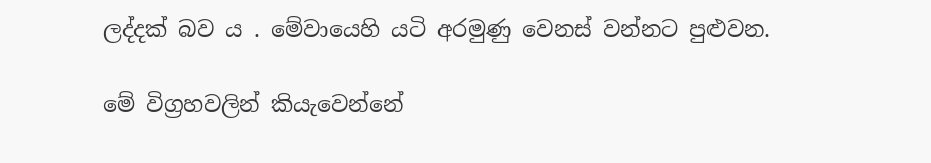ලද්දක් බව ය . මේවායෙහි යටි අරමුණු වෙනස් වන්නට පුළුවන.

මේ විග්‍රහවලින් කියැවෙන්නේ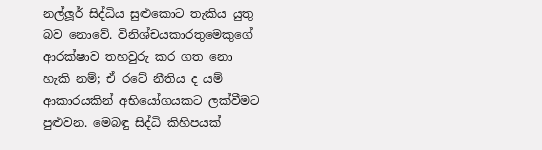නල්ලූර් සිද්ධිය සුළුකොට තැකිය යුතු බව නොවේ. විනිශ්චයකාරතුමෙකුගේ ආරක්ෂාව තහවුරු කර ගත නො හැකි නම්; ඒ රටේ නීතිය ද යම් ආකාරයකින් අභියෝගයකට ලක්වීමට පුළුවන. මෙබඳු සිද්ධි කිහිපයක්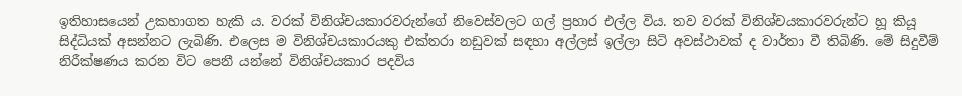ඉතිහාසයෙන් උකහාගත හැකි ය. වරක් විනිශ්චයකාරවරුන්ගේ නිවෙස්වලට ගල් ප්‍රහාර එල්ල විය. තව වරක් විනිශ්චයකාරවරුන්ට හූ කියූ සිද්ධියක් අසන්නට ලැබිණි. එලෙස ම විනිශ්චයකාරයකු එක්තරා නඩුවක් සඳහා අල්ලස් ඉල්ලා සිටි අවස්ථාවක් ද වාර්තා වී තිබිණි. මේ සිදුවීම් නිරීක්ෂණය කරන විට පෙනී යන්නේ විනිශ්චයකාර පදවිය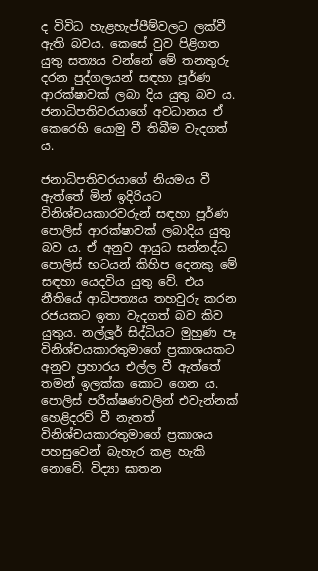ද විවිධ හැළහැප්පීම්වලට ලක්වී ඇති බවය. කෙසේ වුව පිළිගත යුතු සත්‍යය වන්නේ මේ තනතුරු දරන පුද්ගලයන් සඳහා පූර්ණ ආරක්ෂාවක් ලබා දිය යුතු බව ය. ජනාධිපතිවරයාගේ අවධානය ඒ කෙරෙහි යොමු වී තිබීම වැදගත් ය.

ජනාධිපතිවරයාගේ නියමය වී ඇත්තේ මින් ඉදිරියට විනිශ්චයකාරවරුන් සඳහා පූර්ණ පොලිස් ආරක්ෂාවක් ලබාදිය යුතු බව ය. ඒ අනුව ආයුධ සන්නද්ධ පොලිස් භටයන් කිහිප දෙනකු මේ සඳහා යෙදවිය යුතු වේ. එය නීතියේ ආධිපත්‍යය තහවුරු කරන රජයකට ඉතා වැදගත් බව කිව යුතුය. නල්ලූර් සිද්ධියට මුහුණ පෑ විනිශ්චයකාරතුමාගේ ප්‍රකාශයකට අනුව ප්‍රහාරය එල්ල වී ඇත්තේ තමන් ඉලක්ක කොට ගෙන ය. පොලිස් පරීක්ෂණවලින් එවැන්නක් හෙළිදරව් වී නැතත් විනිශ්චයකාරතුමාගේ ප්‍රකාශය පහසුවෙන් බැහැර කළ හැකි නොවේ. විද්‍යා ඝාතන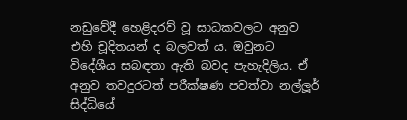නඩුවේදී හෙළිදරව් වූ සාධකවලට අනුව එහි චූදිතයන් ද බලවත් ය. ඔවුනට විදේශීය සබඳතා ඇති බවද පැහැදිලිය. ඒ අනුව තවදුරටත් පරීක්ෂණ පවත්වා නල්ලූර් සිද්ධියේ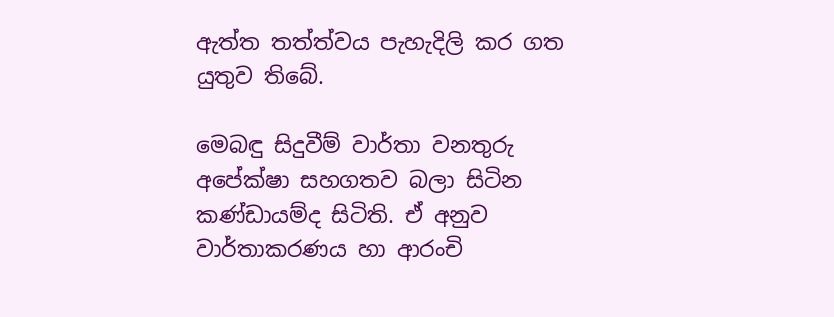ඇත්ත තත්ත්වය පැහැදිලි කර ගත යුතුව තිබේ.

මෙබඳු සිදුවීම් වාර්තා වනතුරු අපේක්ෂා සහගතව බලා සිටින කණ්ඩායම්ද සිටිති. ඒ අනුව වාර්තාකරණය හා ආරංචි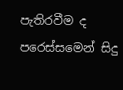පැතිරවීම ද පරෙස්සමෙන් සිදු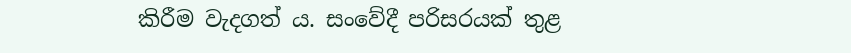කිරීම වැදගත් ය. සංවේදී පරිසරයක් තුළ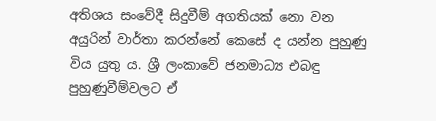අතිශය සංවේදී සිදුවීම් අගතියක් නො වන අයුරින් වාර්තා කරන්නේ කෙසේ ද යන්න පුහුණු විය යුතු ය. ශ්‍රී ලංකාවේ ජනමාධ්‍ය එබඳු පුහුණුවීම්වලට ඒ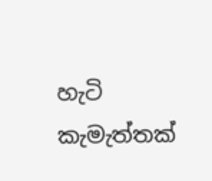හැටි කැමැත්තක්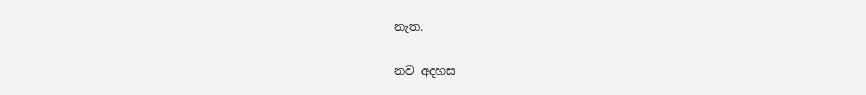නැත.

නව අදහස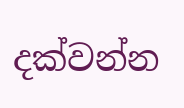දක්වන්න